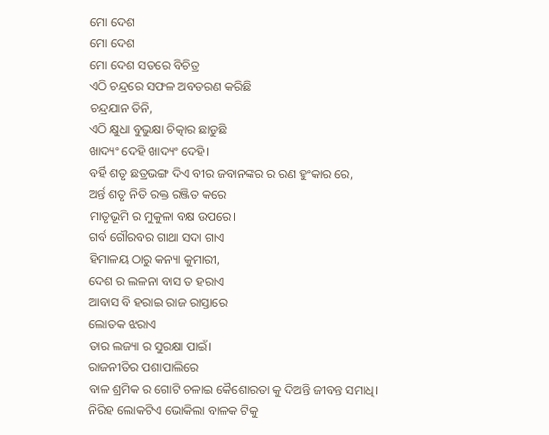ମୋ ଦେଶ
ମୋ ଦେଶ
ମୋ ଦେଶ ସତରେ ବିଚିତ୍ର
ଏଠି ଚନ୍ଦ୍ରରେ ସଫଳ ଅବତରଣ କରିଛି
ଚନ୍ଦ୍ରଯାନ ତିନି,
ଏଠି କ୍ଷୁଧା ବୁଭୁକ୍ଷା ଚିତ୍କାର ଛାଡୁଛି
ଖାଦ୍ୟଂ ଦେହି ଖାଦ୍ୟଂ ଦେହି।
ବର୍ହି ଶତୃ ଛତ୍ରଭଙ୍ଗ ଦିଏ ବୀର ଜବାନଙ୍କର ର ରଣ ହୁଂକାର ରେ,
ଅର୍ନ୍ତ ଶତୃ ନିତି ରକ୍ତ ରଞ୍ଜିତ କରେ
ମାତୃଭୂମି ର ମୁକୁଳା ବକ୍ଷ ଉପରେ।
ଗର୍ବ ଗୌରବର ଗାଥା ସଦା ଗାଏ
ହିମାଳୟ ଠାରୁ କନ୍ୟା କୁମାରୀ,
ଦେଶ ର ଲଳନା ବାସ ତ ହରାଏ
ଆବାସ ବି ହରାଇ ରାଜ ରାସ୍ତାରେ
ଲୋତକ ଝରାଏ
ତାର ଲଜ୍ୟା ର ସୁରକ୍ଷା ପାଇଁ।
ରାଜନୀତିର ପଶାପାଲିରେ
ବାଳ ଶ୍ରମିକ ର ଗୋଟି ଚଳାଇ କୈଶୋରତା କୁ ଦିଅନ୍ତି ଜୀବନ୍ତ ସମାଧି।
ନିରିହ ଲୋକଟିଏ ଭୋକିଲା ବାଳକ ଟିକୁ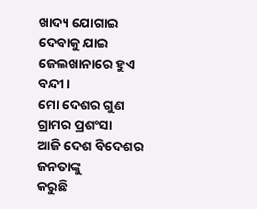ଖାଦ୍ୟ ଯୋଗାଇ ଦେବାକୁ ଯାଇ
ଜେଲଖାନାରେ ହୁଏ ବନ୍ଦୀ।
ମୋ ଦେଶର ଗୁଣ ଗ୍ରାମର ପ୍ରଶଂସା
ଆଜି ଦେଶ ବିଦେଶର ଜନତାଙ୍କୁ
କରୁଛି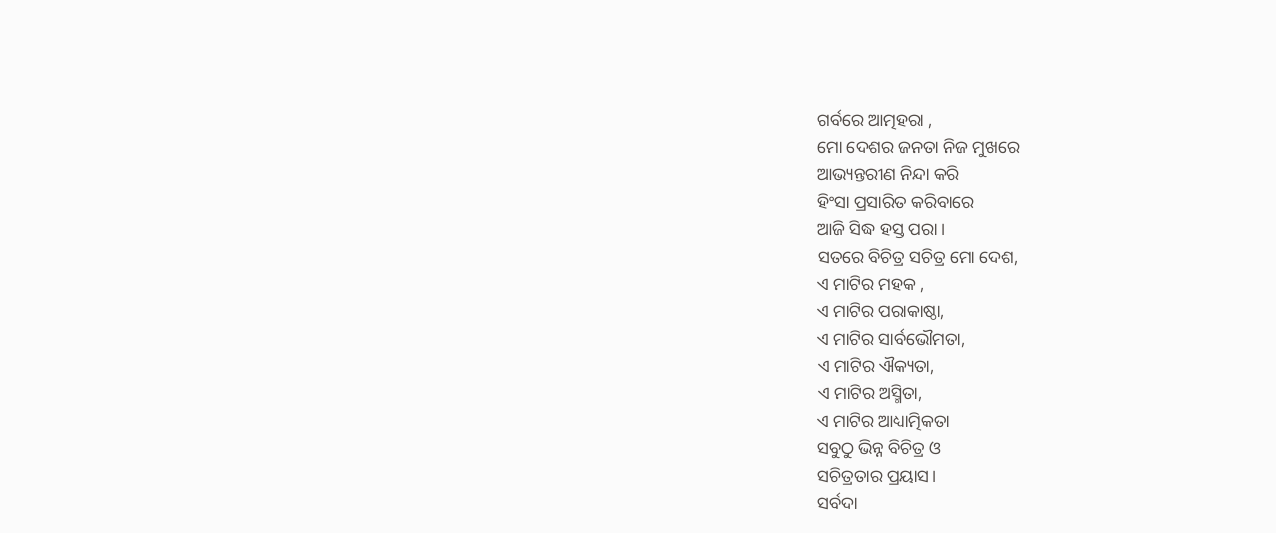ଗର୍ବରେ ଆତ୍ମହରା ,
ମୋ ଦେଶର ଜନତା ନିଜ ମୁଖରେ
ଆଭ୍ୟନ୍ତରୀଣ ନିନ୍ଦା କରି
ହିଂସା ପ୍ରସାରିତ କରିବାରେ
ଆଜି ସିଦ୍ଧ ହସ୍ତ ପରା।
ସତରେ ବିଚିତ୍ର ସଚିତ୍ର ମୋ ଦେଶ,
ଏ ମାଟିର ମହକ ,
ଏ ମାଟିର ପରାକାଷ୍ଠା,
ଏ ମାଟିର ସାର୍ବଭୌମତା,
ଏ ମାଟିର ଐକ୍ୟତା,
ଏ ମାଟିର ଅସ୍ମିତା,
ଏ ମାଟିର ଆଧ୍ୟାତ୍ମିକତା
ସବୁଠୁ ଭିନ୍ନ ବିଚିତ୍ର ଓ
ସଚିତ୍ରତାର ପ୍ରୟାସ।
ସର୍ବଦା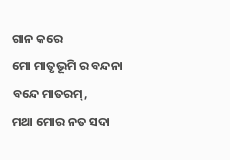ଗାନ କରେ
ମୋ ମାତୃଭୂମି ର ବନ୍ଦନା
ବନ୍ଦେ ମାତରମ୍,
ମଥା ମୋର ନତ ସଦା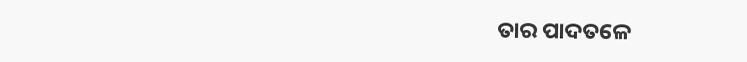ତାର ପାଦତଳେ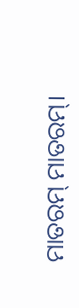ମାତରମ୍ ମାତରମ୍।